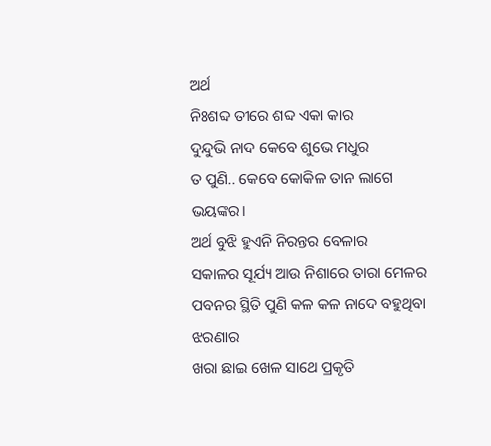ଅର୍ଥ
ନିଃଶବ୍ଦ ତୀରେ ଶବ୍ଦ ଏକା କାର
ଦୁନ୍ଦୁଭି ନାଦ କେବେ ଶୁଭେ ମଧୁର
ତ ପୁଣି.. କେବେ କୋକିଳ ତାନ ଲାଗେ ଭୟଙ୍କର।
ଅର୍ଥ ବୁଝି ହୁଏନି ନିରନ୍ତର ବେଳାର
ସକାଳର ସୂର୍ଯ୍ୟ ଆଉ ନିଶାରେ ତାରା ମେଳର
ପବନର ସ୍ଥିତି ପୁଣି କଳ କଳ ନାଦେ ବହୁଥିବା ଝରଣାର
ଖରା ଛାଇ ଖେଳ ସାଥେ ପ୍ରକୃତି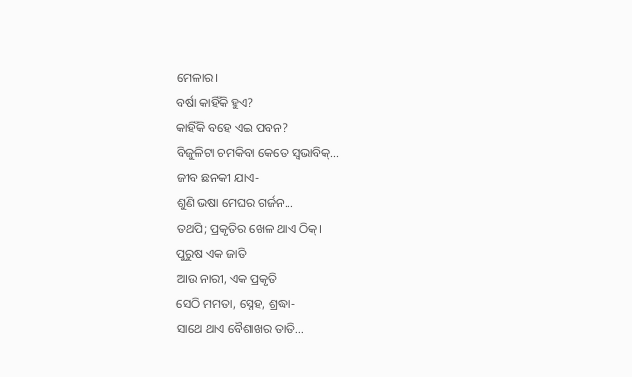ମେଳାର।
ବର୍ଷା କାହିଁକି ହୁଏ?
କାହିଁକି ବହେ ଏଇ ପବନ?
ବିଜୁଳିଟା ଚମକିବା କେତେ ସ୍ଵଭାବିକ୍...
ଜୀବ ଛନକୀ ଯାଏ-
ଶୁଣି ଭଷା ମେଘର ଗର୍ଜନ...
ତଥପି; ପ୍ରକୃତିର ଖେଳ ଥାଏ ଠିକ୍।
ପୁରୁଷ ଏକ ଜାତି
ଆଉ ନାରୀ, ଏକ ପ୍ରକୃତି
ସେଠି ମମତା, ସ୍ନେହ, ଶ୍ରଦ୍ଧା-
ସାଥେ ଥାଏ ବୈଶାଖର ତାତି...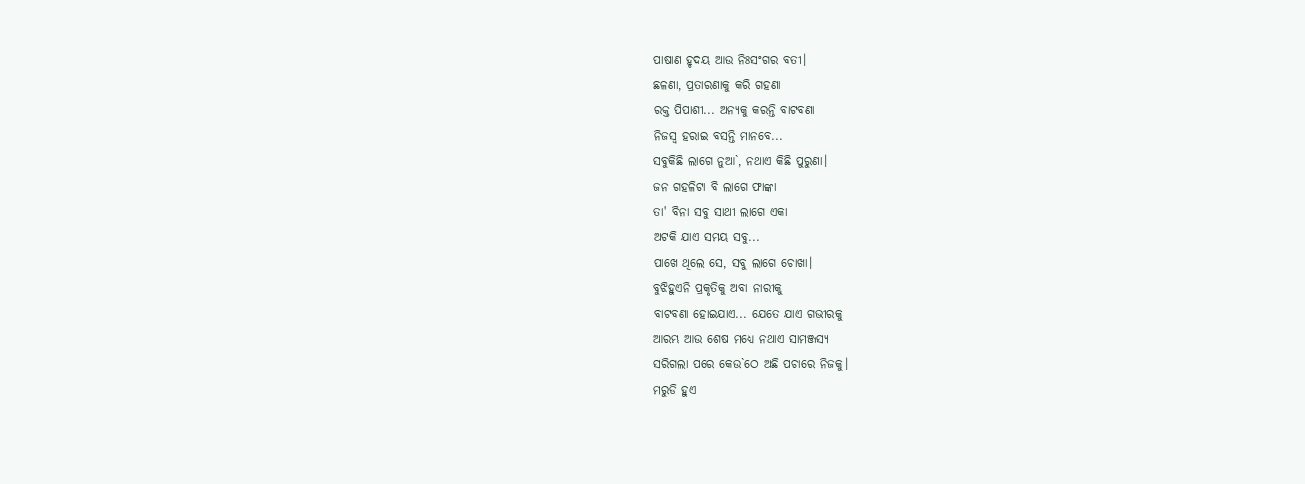ପାଷାଣ ହୃଦୟ ଆଉ ନିଃସଂଗର ବତୀ।
ଛଳଣା, ପ୍ରତାରଣାକୁ କରି ଗହଣା
ରକ୍ତ ପିପାଶୀ... ଅନ୍ୟକୁ କରନ୍ତି ବାଟବଣା
ନିଜସ୍ଵ ହରାଇ ବସନ୍ତି ମାନବେ...
ସବୁକିଛି ଲାଗେ ନୁଆ`, ନଥାଏ କିଛି ପୁରୁଣା।
ଜନ ଗହଳିଟା ବି ଲାଗେ ଫାଙ୍କା
ତା' ବିନା ସବୁ ସାଥୀ ଲାଗେ ଏକା
ଅଟକି ଯାଏ ସମୟ ସବୁ...
ପାଖେ ଥିଲେ ସେ, ସବୁ ଲାଗେ ଚୋଖା।
ବୁଝିହୁଏନି ପ୍ରକୃତିକୁ ଅବା ନାରୀକୁ
ବାଟବଣା ହୋଇଯାଏ... ଯେତେ ଯାଏ ଗଭୀରକୁ
ଆରମ୍ଭ ଆଉ ଶେଷ ମଧ୍ୟେ ନଥାଏ ସାମଞ୍ଜସ୍ୟ
ସରିଗଲା ପରେ କେଉ`ଠେ ଅଛି ପଚାରେ ନିଜକୁ।
ମରୁଡି ହୁଏ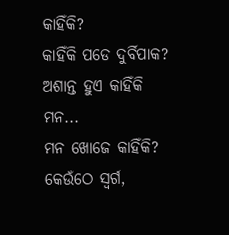କାହିଁକି?
କାହିଁକି ପଡେ ଦୁର୍ବିପାକ?
ଅଶାନ୍ତ ହୁଏ କାହିଁକି ମନ...
ମନ ଖୋଜେ କାହିଁକି?
କେଉଁଠେ ସ୍ଵର୍ଗ,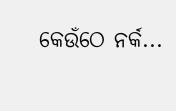କେଉଁଠେ ନର୍କ...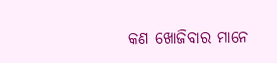କଣ ଖୋଜିବାର ମାନେ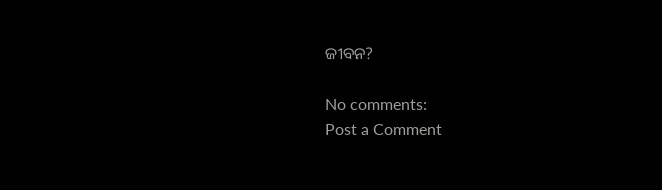ଜୀବନ?

No comments:
Post a Comment